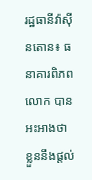រដ្ឋធានីវ៉ាស៊ីនតោន៖ ធនាគារពិភពលោក បានអះអាងថា ខ្លួននឹងផ្ដល់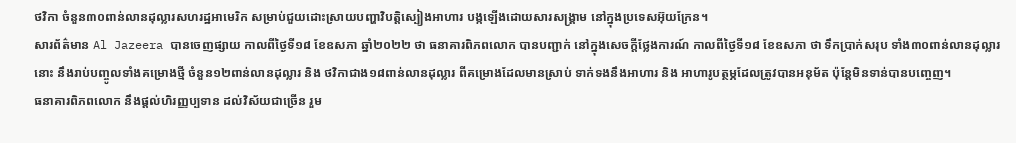ថវិកា ចំនួន៣០ពាន់លានដុល្លារសហរដ្ឋអាមេរិក សម្រាប់ជួយដោះស្រាយបញ្ហាវិបត្ដិស្បៀងអាហារ បង្កឡើងដោយសារសង្គ្រាម នៅក្នុងប្រទេសអ៊ុយក្រែន។
សារព័ត៌មាន Al Jazeera បានចេញផ្សាយ កាលពីថ្ងៃទី១៨ ខែឧសភា ឆ្នាំ២០២២ ថា ធនាគារពិភពលោក បានបញ្ជាក់ នៅក្នុងសេចក្ដីថ្លែងការណ៍ កាលពីថ្ងៃទី១៨ ខែឧសភា ថា ទឹកប្រាក់សរុប ទាំង៣០ពាន់លានដុល្លារនោះ នឹងរាប់បញ្ចូលទាំងគម្រោងថ្មី ចំនួន១២ពាន់លានដុល្លារ និង ថវិកាជាង១៨ពាន់លានដុល្លារ ពីគម្រោងដែលមានស្រាប់ ទាក់ទងនឹងអាហារ និង អាហារូបត្ថម្ភដែលត្រូវបានអនុម័ត ប៉ុន្តែមិនទាន់បានបញ្ចេញ។
ធនាគារពិភពលោក នឹងផ្ដល់ហិរញ្ញប្បទាន ដល់វិស័យជាច្រើន រួម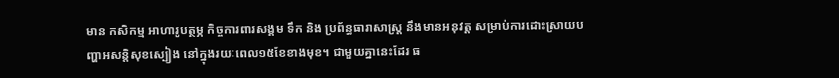មាន កសិកម្ម អាហារូបត្ថម្ភ កិច្ចការពារសង្គម ទឹក និង ប្រព័ន្ធធារាសាស្រ្ដ នឹងមានអនុវត្ត សម្រាប់ការដោះស្រាយបញ្ហាអសន្តិសុខស្បៀង នៅក្នុងរយៈពេល១៥ខែខាងមុខ។ ជាមួយគ្នានេះដែរ ធ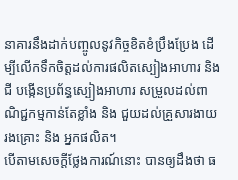នាគារនឹងដាក់បញ្ចូលនូវកិច្ចខិតខំប្រឹងប្រែង ដើម្បីលើកទឹកចិត្តដល់ការផលិតស្បៀងអាហារ និង ជី បង្កើនប្រព័ន្ធស្បៀងអាហារ សម្រួលដល់ពាណិជ្ជកម្មកាន់តែខ្លាំង និង ជួយដល់គ្រួសារងាយរងគ្រោះ និង អ្នកផលិត។
បើតាមសេចក្ដីថ្លែងការណ៍នោះ បានឲ្យដឹងថា ធ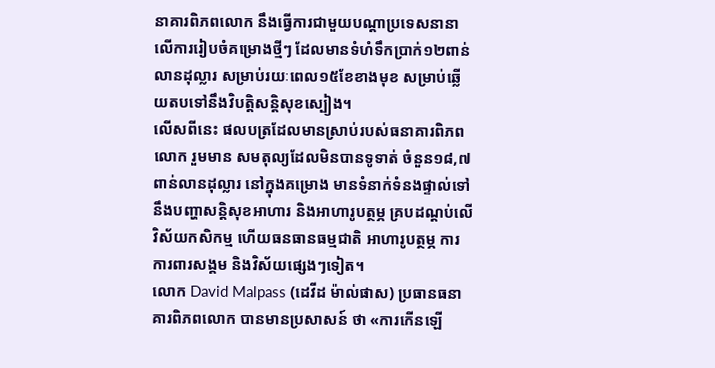នាគារពិភពលោក នឹងធ្វើការជាមួយបណ្ដាប្រទេសនានា លើការរៀបចំគម្រោងថ្មីៗ ដែលមានទំហំទឹកប្រាក់១២ពាន់លានដុល្លារ សម្រាប់រយៈពេល១៥ខែខាងមុខ សម្រាប់ឆ្លើយតបទៅនឹងវិបត្តិសន្តិសុខស្បៀង។
លើសពីនេះ ផលបត្រដែលមានស្រាប់របស់ធនាគារពិភពលោក រួមមាន សមតុល្យដែលមិនបានទូទាត់ ចំនួន១៨,៧ពាន់លានដុល្លារ នៅក្នុងគម្រោង មានទំនាក់ទំនងផ្ទាល់ទៅនឹងបញ្ហាសន្តិសុខអាហារ និងអាហារូបត្ថម្ភ គ្របដណ្តប់លើវិស័យកសិកម្ម ហើយធនធានធម្មជាតិ អាហារូបត្ថម្ភ ការការពារសង្គម និងវិស័យផ្សេងៗទៀត។
លោក David Malpass (ដេវីដ ម៉ាល់ផាស) ប្រធានធនាគារពិភពលោក បានមានប្រសាសន៍ ថា «ការកើនឡើ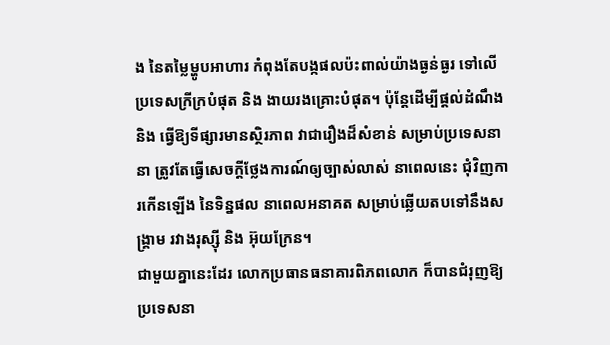ង នៃតម្លៃម្ហូបអាហារ កំពុងតែបង្កផលប៉ះពាល់យ៉ាងធ្ងន់ធ្ងរ ទៅលើប្រទេសក្រីក្របំផុត និង ងាយរងគ្រោះបំផុត។ ប៉ុន្ដែដើម្បីផ្ដល់ដំណឹង និង ធ្វើឱ្យទីផ្សារមានស្ថិរភាព វាជារឿងដ៏សំខាន់ សម្រាប់ប្រទេសនានា ត្រូវតែធ្វើសេចក្តីថ្លែងការណ៍ឲ្យច្បាស់លាស់ នាពេលនេះ ជុំវិញការកើនឡើង នៃទិន្នផល នាពេលអនាគត សម្រាប់ឆ្លើយតបទៅនឹងសង្រ្គាម រវាងរុស្ស៊ី និង អ៊ុយក្រែន។
ជាមួយគ្នានេះដែរ លោកប្រធានធនាគារពិភពលោក ក៏បានជំរុញឱ្យប្រទេសនា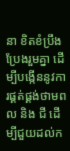នា ខិតខំប្រឹងប្រែងរួមគ្នា ដើម្បីបង្កើននូវការផ្គត់ផ្គង់ថាមពល និង ជី ដើម្បីជួយដល់ក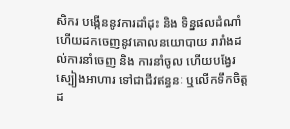សិករ បង្កើននូវការដាំដុះ និង ទិន្នផលដំណាំ ហើយដកចេញនូវគោលនយោបាយ រារាំងដល់ការនាំចេញ និង ការនាំចូល ហើយបង្វែរស្បៀងអាហារ ទៅជាជីវឥន្ធនៈ ឬលើកទឹកចិត្តដ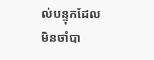ល់បន្ទុកដែលមិនចាំបា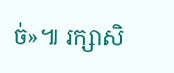ច់»៕ រក្សាសិ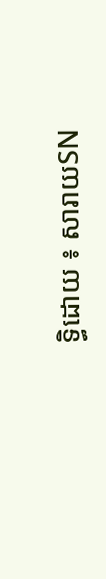ទ្ធិដោយ ៖ សារាយSN